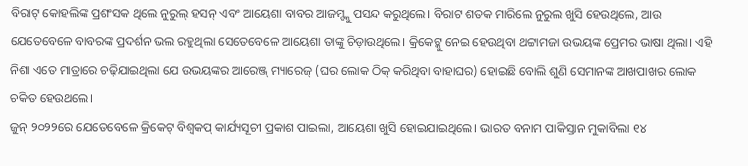ବିରାଟ୍ କୋହଲିଙ୍କ ପ୍ରଶଂସକ ଥିଲେ ନୁରୁଲ୍ ହସନ୍ ଏବଂ ଆୟେଶା ବାବର ଆଜମ୍ଙ୍କୁ ପସନ୍ଦ କରୁଥିଲେ। ବିରାଟ ଶତକ ମାରିଲେ ନୁରୁଲ ଖୁସି ହେଉଥିଲେ, ଆଉ ଯେତେବେଳେ ବାବରଙ୍କ ପ୍ରଦର୍ଶନ ଭଲ ରହୁଥିଲା ସେତେବେଳେ ଆୟେଶା ତାଙ୍କୁ ଚିଡ଼ାଉଥିଲେ। କ୍ରିକେଟ୍କୁ ନେଇ ହେଉଥିବା ଥଟ୍ଟାମଜା ଉଭୟଙ୍କ ପ୍ରେମର ଭାଷା ଥିଲା। ଏହି ନିଶା ଏତେ ମାତ୍ରାରେ ଚଢ଼ିଯାଇଥିଲା ଯେ ଉଭୟଙ୍କର ଆରେଞ୍ଜ୍ ମ୍ୟାରେଜ୍ (ଘର ଲୋକ ଠିକ୍ କରିଥିବା ବାହାଘର) ହୋଇଛି ବୋଲି ଶୁଣି ସେମାନଙ୍କ ଆଖପାଖର ଲୋକ ଚକିତ ହେଉଥଲେ।
ଜୁନ୍ ୨୦୨୨ରେ ଯେତେବେଳେ କ୍ରିକେଟ୍ ବିଶ୍ୱକପ୍ କାର୍ଯ୍ୟସୂଚୀ ପ୍ରକାଶ ପାଇଲା, ଆୟେଶା ଖୁସି ହୋଇଯାଇଥିଲେ। ଭାରତ ବନାମ ପାକିସ୍ତାନ ମୁକାବିଲା ୧୪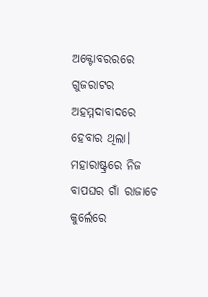ଅକ୍ଟୋବରରରେ ଗୁଜରାଟର ଅହମ୍ମଦାବାଦରେ ହେବାର ଥିଲା। ମହାରାଷ୍ଟ୍ରରେ ନିଜ ବାପଘର ଗାଁ ରାଜାଚେ କୁର୍ଲେରେ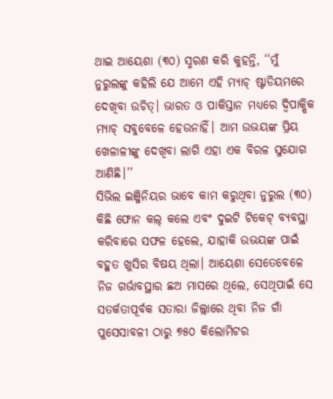ଥାଇ ଆୟେଶା (୩୦) ସ୍ମରଣ କରି କୁହନ୍ତି, ‘‘ମୁଁ ନୁରୁଲଙ୍କୁ କହିଲି ଯେ ଆମେ ଏହି ମ୍ୟାଚ୍ ଷ୍ଟାଡିୟମରେ ଦେଖିବା ଉଚିତ୍। ଭାରତ ଓ ପାକିସ୍ତାନ ମଧ୍ୟରେ ଦ୍ୱିପାକ୍ଷିକ ମ୍ୟାଚ୍ ସବୁବେଳେ ହେଉନାହିଁ। ଆମ ଉଭୟଙ୍କ ପ୍ରିୟ ଖେଳାଳୀଙ୍କୁ ଦେଖିବା ଲାଗି ଏହା ଏକ ବିରଳ ସୁଯୋଗ ଆଣିଛି।’’
ସିଭିଲ ଇଞ୍ଜିନିୟର ଭାବେ କାମ କରୁଥିବା ନୁରୁଲ (୩୦) କିଛି ଫୋନ କଲ୍ କଲେ ଏବଂ ଦୁଇଟି ଟିକେଟ୍ ବ୍ୟବସ୍ଥା କରିବାରେ ସଫଳ ହେଲେ, ଯାହାକି ଉଭୟଙ୍କ ପାଇଁ ବହୁତ ଖୁସିର ବିଷୟ ଥିଲା। ଆୟେଶା ସେତେବେଳେ ନିଜ ଗର୍ଭାବସ୍ଥାର ଛଅ ମାସରେ ଥିଲେ, ସେଥିପାଇଁ ସେ ସତର୍କତାପୂର୍ବକ ସତାରା ଜିଲ୍ଲାରେ ଥିବା ନିଜ ଗାଁ ପୁସେସାବଳୀ ଠାରୁ ୭୫୦ କିଲୋମିଟର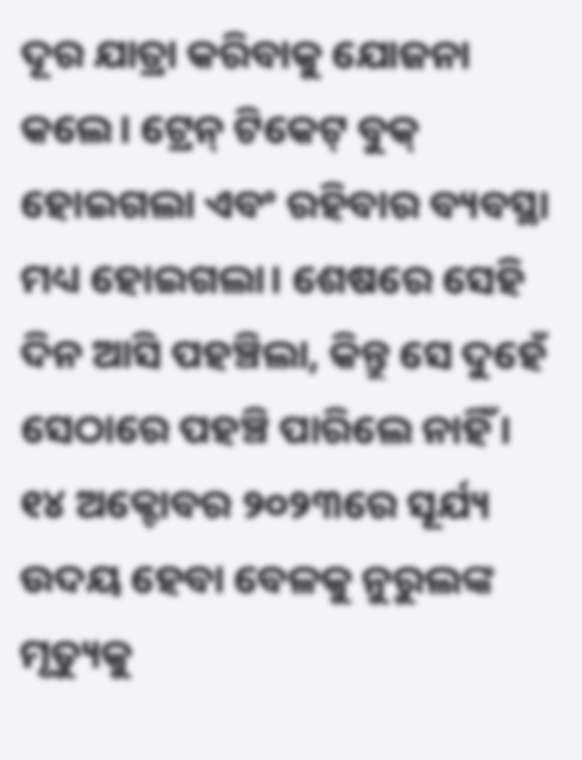ଦୂର ଯାତ୍ରା କରିବାକୁ ଯୋଜନା କଲେ। ଟ୍ରେନ୍ ଟିକେଟ୍ ବୁକ୍ ହୋଇଗଲା ଏବଂ ରହିବାର ବ୍ୟବସ୍ଥା ମଧ୍ୟ ହୋଇଗଲା। ଶେଷରେ ସେହି ଦିନ ଆସି ପହଞ୍ଚିଲା, କିନ୍ତୁ ସେ ଦୁହେଁ ସେଠାରେ ପହଞ୍ଚି ପାରିଲେ ନାହିଁ।
୧୪ ଅକ୍ଟୋବର ୨୦୨୩ରେ ସୂର୍ଯ୍ୟ ଉଦୟ ହେବା ବେଳକୁ ନୁରୁଲଙ୍କ ମୃତ୍ୟୁକୁ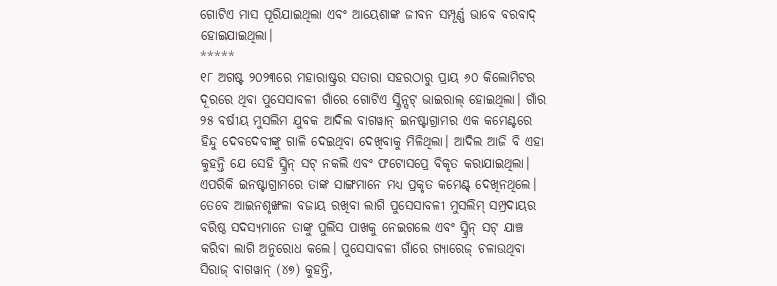ଗୋଟିଏ ମାସ ପୂରିଯାଇଥିଲା ଏବଂ ଆୟେଶାଙ୍କ ଜୀବନ ସମ୍ପୂର୍ଣ୍ଣ ଭାବେ ବରବାଦ୍ ହୋଇଯାଇଥିଲା।
*****
୧୮ ଅଗଷ୍ଟ ୨୦୨୩ରେ ମହାରାଷ୍ଟ୍ରର ସତାରା ସହରଠାରୁ ପ୍ରାୟ ୬୦ କିଲୋମିଟର ଦୂରରେ ଥିବା ପୁସେସାବଳୀ ଗାଁରେ ଗୋଟିଏ ସ୍କ୍ରିନ୍ସଟ୍ ଭାଇରାଲ୍ ହୋଇଥିଲା। ଗାଁର ୨୫ ବର୍ଷୀୟ ମୁସଲିମ ଯୁବକ ଆଦିଲ ବାଗୱାନ୍ ଇନଷ୍ଟାଗ୍ରାମର ଏକ କମେଣ୍ଟରେ ହିନ୍ଦୁ ଦେବଦେବୀଙ୍କୁ ଗାଳି ଦେଇଥିବା ଦେଖିବାକୁ ମିଳିଥିଲା। ଆଦିଲ ଆଜି ବି ଏହା କୁହନ୍ତି ଯେ ସେହି ସ୍କ୍ରିନ୍ ସଟ୍ ନକଲି ଏବଂ ଫଟୋସପ୍ରେ ବିକୃତ କରାଯାଇଥିଲା। ଏପରିକି ଇନଷ୍ଟାଗ୍ରାମରେ ତାଙ୍କ ସାଙ୍ଗମାନେ ମଧ୍ୟ ପ୍ରକୃତ କମେଣ୍ଟ୍ ଦେଖିନଥିଲେ।
ତେବେ ଆଇନଶୃଙ୍ଖଳା ବଜାୟ ରଖିବା ଲାଗି ପୁସେସାବଳୀ ମୁସଲିମ୍ ସମ୍ପ୍ରଦାୟର ବରିଷ୍ଠ ସଦସ୍ୟମାନେ ତାଙ୍କୁ ପୁଲିସ ପାଖକୁ ନେଇଗଲେ ଏବଂ ସ୍କ୍ରିନ୍ ସଟ୍ ଯାଞ୍ଚ କରିବା ଲାଗି ଅନୁରୋଧ କଲେ। ପୁସେସାବଳୀ ଗାଁରେ ଗ୍ୟାରେଜ୍ ଚଳାଉଥିବା ସିରାଜ୍ ବାଗୱାନ୍ (୪୭) କୁହନ୍ତି,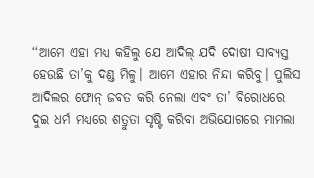‘‘ଆମେ ଏହା ମଧ୍ୟ କହିଲୁ ଯେ ଆଦିଲ୍ ଯଦି ଦୋଷୀ ସାବ୍ୟସ୍ତ ହେଉଛି ତା’କୁ ଦଣ୍ଡ ମିଳୁ। ଆମେ ଏହାର ନିନ୍ଦା କରିବୁ। ପୁଲିସ ଆଦିଲର ଫୋନ୍ ଜବତ କରି ନେଲା ଏବଂ ତା’ ବିରୋଧରେ ଦୁଇ ଧର୍ମ ମଧ୍ୟରେ ଶତ୍ରୁତା ସୃଷ୍ଟି କରିବା ଅଭିଯୋଗରେ ମାମଲା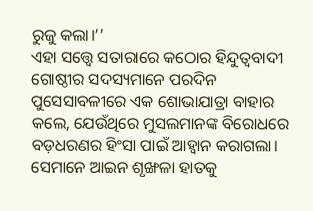ରୁଜୁ କଲା।’’
ଏହା ସତ୍ତ୍ୱେ ସତାରାରେ କଠୋର ହିନ୍ଦୁତ୍ୱବାଦୀ ଗୋଷ୍ଠୀର ସଦସ୍ୟମାନେ ପରଦିନ ପୁସେସାବଳୀରେ ଏକ ଶୋଭାଯାତ୍ରା ବାହାର କଲେ, ଯେଉଁଥିରେ ମୁସଲମାନଙ୍କ ବିରୋଧରେ ବଡ଼ଧରଣର ହିଂସା ପାଇଁ ଆହ୍ୱାନ କରାଗଲା। ସେମାନେ ଆଇନ ଶୃଙ୍ଖଳା ହାତକୁ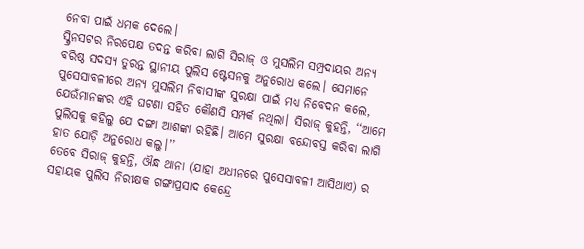ନେବା ପାଇଁ ଧମକ ଦେଲେ।
ସ୍କ୍ରିନସଟର ନିରପେକ୍ଷ ତଦନ୍ତ କରିବା ଲାଗି ସିରାଜ୍ ଓ ମୁସଲିମ ସମ୍ପ୍ରଦାୟର ଅନ୍ୟ ବରିଷ୍ଠ ସଦସ୍ୟ ତୁରନ୍ତ ସ୍ଥାନୀୟ ପୁଲିସ ଷ୍ଟେସନକୁ ଅନୁରୋଧ କଲେ। ସେମାନେ ପୁସେସାବଳୀରେ ଅନ୍ୟ ମୁସଲିମ ନିବାସୀଙ୍କ ସୁରକ୍ଷା ପାଇଁ ମଧ୍ୟ ନିବେଦନ କଲେ, ଯେଉଁମାନଙ୍କର ଏହି ଘଟଣା ସହିତ କୌଣସି ସମ୍ପର୍କ ନଥିଲା। ସିରାଜ୍ କୁହନ୍ତି, ‘‘ଆମେ ପୁଲିସକୁ କହିଲୁ ଯେ ଦଙ୍ଗା ଆଶଙ୍କା ରହିଛି। ଆମେ ସୁରକ୍ଷା ବନ୍ଦୋବସ୍ତ କରିବା ଲାଗି ହାତ ଯୋଡ଼ି ଅନୁରୋଧ କଲୁ।’’
ତେବେ ସିରାଜ୍ କୁହନ୍ତି, ଔନ୍ଧ ଥାନା (ଯାହା ଅଧୀନରେ ପୁସେସାବଳୀ ଆସିଥାଏ) ର ସହାୟକ ପୁଲିସ ନିରୀକ୍ଷକ ଗଙ୍ଗାପ୍ରସାଦ କେନ୍ଦ୍ରେ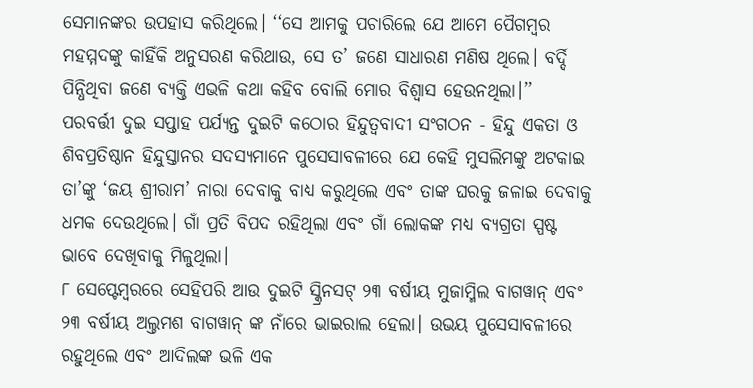ସେମାନଙ୍କର ଉପହାସ କରିଥିଲେ। ‘‘ସେ ଆମକୁ ପଚାରିଲେ ଯେ ଆମେ ପୈଗମ୍ବର ମହମ୍ମଦଙ୍କୁ କାହିଁକି ଅନୁସରଣ କରିଥାଉ, ସେ ତ’ ଜଣେ ସାଧାରଣ ମଣିଷ ଥିଲେ। ବର୍ଦ୍ଦି ପିନ୍ଧିଥିବା ଜଣେ ବ୍ୟକ୍ତି ଏଭଳି କଥା କହିବ ବୋଲି ମୋର ବିଶ୍ୱାସ ହେଉନଥିଲା।’’
ପରବର୍ତ୍ତୀ ଦୁଇ ସପ୍ତାହ ପର୍ଯ୍ୟନ୍ତ ଦୁଇଟି କଠୋର ହିନ୍ଦୁତ୍ୱବାଦୀ ସଂଗଠନ - ହିନ୍ଦୁ ଏକତା ଓ ଶିବପ୍ରତିଷ୍ଠାନ ହିନ୍ଦୁସ୍ତାନର ସଦସ୍ୟମାନେ ପୁସେସାବଳୀରେ ଯେ କେହି ମୁସଲିମଙ୍କୁ ଅଟକାଇ ତା’ଙ୍କୁ ‘ଜୟ ଶ୍ରୀରାମ’ ନାରା ଦେବାକୁ ବାଧ୍ୟ କରୁଥିଲେ ଏବଂ ତାଙ୍କ ଘରକୁ ଜଳାଇ ଦେବାକୁ ଧମକ ଦେଉଥିଲେ। ଗାଁ ପ୍ରତି ବିପଦ ରହିଥିଲା ଏବଂ ଗାଁ ଲୋକଙ୍କ ମଧ୍ୟ ବ୍ୟଗ୍ରତା ସ୍ପଷ୍ଟ ଭାବେ ଦେଖିବାକୁ ମିଳୁଥିଲା।
୮ ସେପ୍ଟେମ୍ବରରେ ସେହିପରି ଆଉ ଦୁଇଟି ସ୍କ୍ରିନସଟ୍ ୨୩ ବର୍ଷୀୟ ମୁଜାମ୍ମିଲ ବାଗୱାନ୍ ଏବଂ ୨୩ ବର୍ଷୀୟ ଅଲ୍ତମଶ ବାଗୱାନ୍ ଙ୍କ ନାଁରେ ଭାଇରାଲ ହେଲା। ଉଭୟ ପୁସେସାବଳୀରେ ରହୁଥିଲେ ଏବଂ ଆଦିଲଙ୍କ ଭଳି ଏକ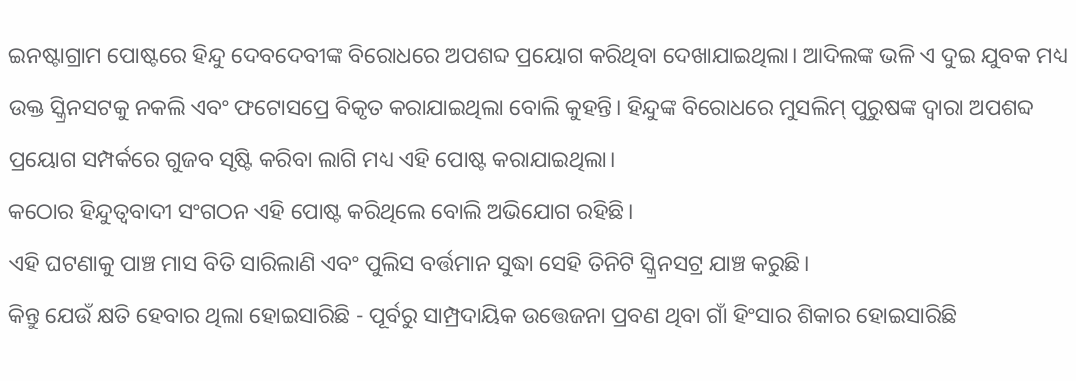ଇନଷ୍ଟାଗ୍ରାମ ପୋଷ୍ଟରେ ହିନ୍ଦୁ ଦେବଦେବୀଙ୍କ ବିରୋଧରେ ଅପଶବ୍ଦ ପ୍ରୟୋଗ କରିଥିବା ଦେଖାଯାଇଥିଲା। ଆଦିଲଙ୍କ ଭଳି ଏ ଦୁଇ ଯୁବକ ମଧ୍ୟ ଉକ୍ତ ସ୍କ୍ରିନସଟକୁ ନକଲି ଏବଂ ଫଟୋସପ୍ରେ ବିକୃତ କରାଯାଇଥିଲା ବୋଲି କୁହନ୍ତି। ହିନ୍ଦୁଙ୍କ ବିରୋଧରେ ମୁସଲିମ୍ ପୁରୁଷଙ୍କ ଦ୍ୱାରା ଅପଶବ୍ଦ ପ୍ରୟୋଗ ସମ୍ପର୍କରେ ଗୁଜବ ସୃଷ୍ଟି କରିବା ଲାଗି ମଧ୍ୟ ଏହି ପୋଷ୍ଟ କରାଯାଇଥିଲା।
କଠୋର ହିନ୍ଦୁତ୍ୱବାଦୀ ସଂଗଠନ ଏହି ପୋଷ୍ଟ କରିଥିଲେ ବୋଲି ଅଭିଯୋଗ ରହିଛି।
ଏହି ଘଟଣାକୁ ପାଞ୍ଚ ମାସ ବିତି ସାରିଲାଣି ଏବଂ ପୁଲିସ ବର୍ତ୍ତମାନ ସୁଦ୍ଧା ସେହି ତିନିଟି ସ୍କ୍ରିନସଟ୍ର ଯାଞ୍ଚ କରୁଛି।
କିନ୍ତୁ ଯେଉଁ କ୍ଷତି ହେବାର ଥିଲା ହୋଇସାରିଛି - ପୂର୍ବରୁ ସାମ୍ପ୍ରଦାୟିକ ଉତ୍ତେଜନା ପ୍ରବଣ ଥିବା ଗାଁ ହିଂସାର ଶିକାର ହୋଇସାରିଛି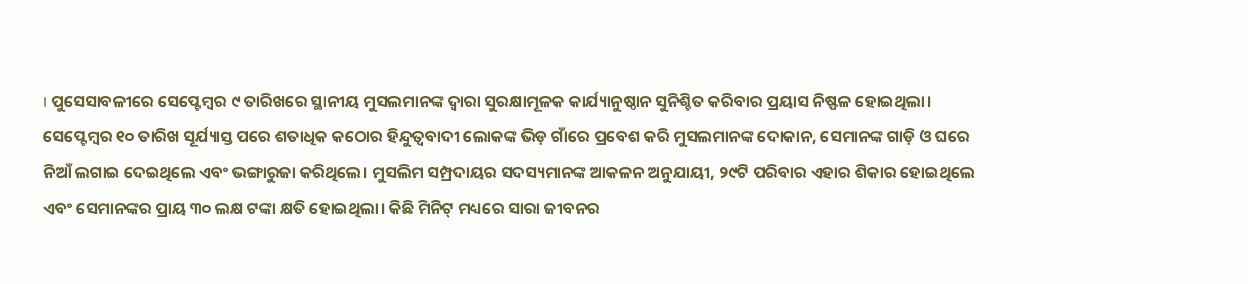। ପୁସେସାବଳୀରେ ସେପ୍ଟେମ୍ବର ୯ ତାରିଖରେ ସ୍ଥାନୀୟ ମୁସଲମାନଙ୍କ ଦ୍ୱାରା ସୁରକ୍ଷାମୂଳକ କାର୍ଯ୍ୟାନୁଷ୍ଠାନ ସୁନିଶ୍ଚିତ କରିବାର ପ୍ରୟାସ ନିଷ୍ଫଳ ହୋଇଥିଲା।
ସେପ୍ଟେମ୍ବର ୧୦ ତାରିଖ ସୂର୍ଯ୍ୟାସ୍ତ ପରେ ଶତାଧିକ କଠୋର ହିନ୍ଦୁତ୍ୱବାଦୀ ଲୋକଙ୍କ ଭିଡ଼ ଗାଁରେ ପ୍ରବେଶ କରି ମୁସଲମାନଙ୍କ ଦୋକାନ, ସେମାନଙ୍କ ଗାଡ଼ି ଓ ଘରେ ନିଆଁ ଲଗାଇ ଦେଇଥିଲେ ଏବଂ ଭଙ୍ଗାରୁଜା କରିଥିଲେ। ମୁସଲିମ ସମ୍ପ୍ରଦାୟର ସଦସ୍ୟମାନଙ୍କ ଆକଳନ ଅନୁଯାୟୀ, ୨୯ଟି ପରିବାର ଏହାର ଶିକାର ହୋଇଥିଲେ ଏବଂ ସେମାନଙ୍କର ପ୍ରାୟ ୩୦ ଲକ୍ଷ ଟଙ୍କା କ୍ଷତି ହୋଇଥିଲା। କିଛି ମିନିଟ୍ ମଧ୍ୟରେ ସାରା ଜୀବନର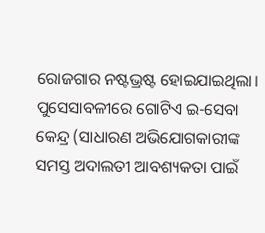ରୋଜଗାର ନଷ୍ଟଭ୍ରଷ୍ଟ ହୋଇଯାଇଥିଲା।
ପୁସେସାବଳୀରେ ଗୋଟିଏ ଇ-ସେବା କେନ୍ଦ୍ର (ସାଧାରଣ ଅଭିଯୋଗକାରୀଙ୍କ ସମସ୍ତ ଅଦାଲତୀ ଆବଶ୍ୟକତା ପାଇଁ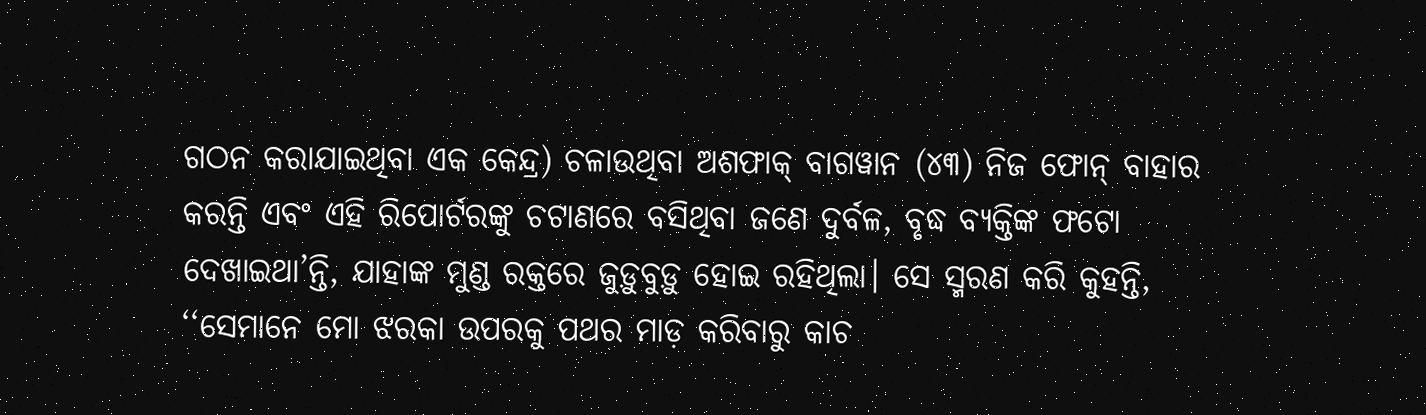ଗଠନ କରାଯାଇଥିବା ଏକ କେନ୍ଦ୍ର) ଚଳାଉଥିବା ଅଶଫାକ୍ ବାଗୱାନ (୪୩) ନିଜ ଫୋନ୍ ବାହାର କରନ୍ତି ଏବଂ ଏହି ରିପୋର୍ଟରଙ୍କୁ ଚଟାଣରେ ବସିଥିବା ଜଣେ ଦୁର୍ବଳ, ବୃଦ୍ଧ ବ୍ୟକ୍ତିଙ୍କ ଫଟୋ ଦେଖାଇଥା’ନ୍ତି, ଯାହାଙ୍କ ମୁଣ୍ଡ ରକ୍ତରେ ଜୁଡ଼ୁବୁଡ଼ୁ ହୋଇ ରହିଥିଲା। ସେ ସ୍ମରଣ କରି କୁହନ୍ତି, ‘‘ସେମାନେ ମୋ ଝରକା ଉପରକୁ ପଥର ମାଡ଼ କରିବାରୁ କାଚ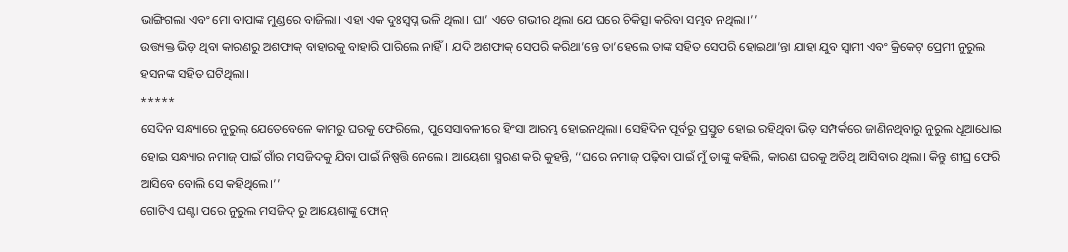ଭାଙ୍ଗିଗଲା ଏବଂ ମୋ ବାପାଙ୍କ ମୁଣ୍ଡରେ ବାଜିଲା। ଏହା ଏକ ଦୁଃସ୍ୱପ୍ନ ଭଳି ଥିଲା। ଘା’ ଏତେ ଗଭୀର ଥିଲା ଯେ ଘରେ ଚିକିତ୍ସା କରିବା ସମ୍ଭବ ନଥିଲା।’’
ଉତ୍ତ୍ୟକ୍ତ ଭିଡ଼ ଥିବା କାରଣରୁ ଅଶଫାକ୍ ବାହାରକୁ ବାହାରି ପାରିଲେ ନାହିଁ। ଯଦି ଅଶଫାକ୍ ସେପରି କରିଥା’ନ୍ତେ ତା’ହେଲେ ତାଙ୍କ ସହିତ ସେପରି ହୋଇଥା’ନ୍ତା ଯାହା ଯୁବ ସ୍ୱାମୀ ଏବଂ କ୍ରିକେଟ୍ ପ୍ରେମୀ ନୁରୁଲ ହସନଙ୍କ ସହିତ ଘଟିଥିଲା।
*****
ସେଦିନ ସନ୍ଧ୍ୟାରେ ନୁରୁଲ୍ ଯେତେବେଳେ କାମରୁ ଘରକୁ ଫେରିଲେ, ପୁସେସାବଳୀରେ ହିଂସା ଆରମ୍ଭ ହୋଇନଥିଲା। ସେହିଦିନ ପୂର୍ବରୁ ପ୍ରସ୍ତୁତ ହୋଇ ରହିଥିବା ଭିଡ଼ ସମ୍ପର୍କରେ ଜାଣିନଥିବାରୁ ନୁରୁଲ ଧୂଆଧୋଇ ହୋଇ ସନ୍ଧ୍ୟାର ନମାଜ୍ ପାଇଁ ଗାଁର ମସଜିଦକୁ ଯିବା ପାଇଁ ନିଷ୍ପତ୍ତି ନେଲେ। ଆୟେଶା ସ୍ମରଣ କରି କୁହନ୍ତି, ‘‘ଘରେ ନମାଜ୍ ପଢ଼ିବା ପାଇଁ ମୁଁ ତାଙ୍କୁ କହିଲି, କାରଣ ଘରକୁ ଅତିଥି ଆସିବାର ଥିଲା। କିନ୍ତୁ ଶୀଘ୍ର ଫେରି ଆସିବେ ବୋଲି ସେ କହିଥିଲେ।’’
ଗୋଟିଏ ଘଣ୍ଟା ପରେ ନୁରୁଲ ମସଜିଦ୍ ରୁ ଆୟେଶାଙ୍କୁ ଫୋନ୍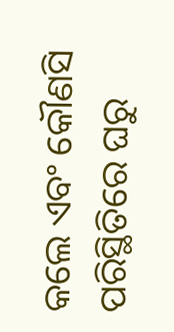କଲେ ଏବଂ କୌଣସି ପରିସ୍ଥିତିରେ ଘରୁ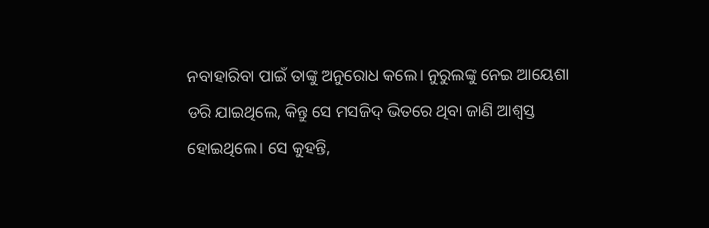ନବାହାରିବା ପାଇଁ ତାଙ୍କୁ ଅନୁରୋଧ କଲେ। ନୁରୁଲଙ୍କୁ ନେଇ ଆୟେଶା ଡରି ଯାଇଥିଲେ, କିନ୍ତୁ ସେ ମସଜିଦ୍ ଭିତରେ ଥିବା ଜାଣି ଆଶ୍ୱସ୍ତ ହୋଇଥିଲେ। ସେ କୁହନ୍ତି,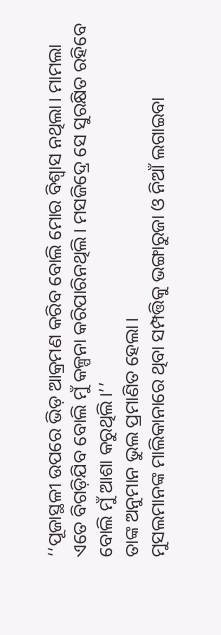‘‘ପୂଜାସ୍ଥଳୀ ଉପରେ ଭିଡ଼ ଆକ୍ରମଣ କରିବ ବୋଲି ମୋର ବିଶ୍ୱାସ ନଥିଲା। ମାମଲା ଏତେ ବିଗଡ଼ିଯିବ ବୋଲି ମୁଁ କଳ୍ପନା କରିପାରିନଥିଲି। ମସଜିଦ୍ରେ ସେ ସୁରକ୍ଷିତ ରହିବେ ବୋଲି ମୁଁ ଆଶା କରୁଥିଲି।’’
ତାଙ୍କ ଅନୁମାନ ଭୁଲ ପ୍ରମାଣିତ ହେଲା।
ମୁସଲମାନଙ୍କ ମାଲିକାନାରେ ଥିବା ସମ୍ପତ୍ତିକୁ ଭଙ୍ଗାରୁଜା ଓ ନିଆଁ ଲଗାଇବା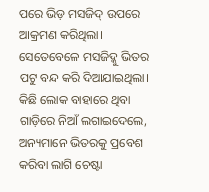ପରେ ଭିଡ଼ ମସଜିଦ୍ ଉପରେ ଆକ୍ରମଣ କରିଥିଲା। ସେତେବେଳେ ମସଜିଦ୍କୁ ଭିତର ପଟୁ ବନ୍ଦ କରି ଦିଆଯାଇଥିଲା। କିଛି ଲୋକ ବାହାରେ ଥିବା ଗାଡ଼ିରେ ନିଆଁ ଲଗାଇଦେଲେ, ଅନ୍ୟମାନେ ଭିତରକୁ ପ୍ରବେଶ କରିବା ଲାଗି ଚେଷ୍ଟା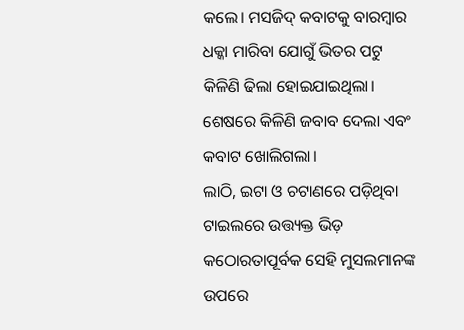କଲେ। ମସଜିଦ୍ କବାଟକୁ ବାରମ୍ବାର ଧକ୍କା ମାରିବା ଯୋଗୁଁ ଭିତର ପଟୁ କିଳିଣି ଢିଲା ହୋଇଯାଇଥିଲା। ଶେଷରେ କିଳିଣି ଜବାବ ଦେଲା ଏବଂ କବାଟ ଖୋଲିଗଲା।
ଲାଠି, ଇଟା ଓ ଚଟାଣରେ ପଡ଼ିଥିବା ଟାଇଲରେ ଉତ୍ତ୍ୟକ୍ତ ଭିଡ଼ କଠୋରତାପୂର୍ବକ ସେହି ମୁସଲମାନଙ୍କ ଉପରେ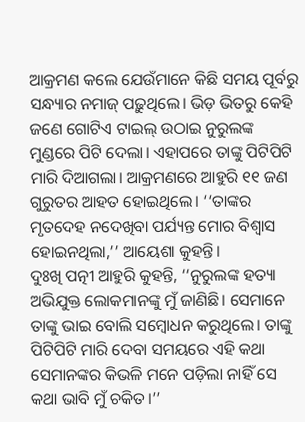ଆକ୍ରମଣ କଲେ ଯେଉଁମାନେ କିଛି ସମୟ ପୂର୍ବରୁ ସନ୍ଧ୍ୟାର ନମାଜ୍ ପଢ଼ୁଥିଲେ। ଭିଡ଼ ଭିତରୁ କେହି ଜଣେ ଗୋଟିଏ ଟାଇଲ୍ ଉଠାଇ ନୁରୁଲଙ୍କ ମୁଣ୍ଡରେ ପିଟି ଦେଲା। ଏହାପରେ ତାଙ୍କୁ ପିଟିପିଟି ମାରି ଦିଆଗଲା। ଆକ୍ରମଣରେ ଆହୁରି ୧୧ ଜଣ ଗୁରୁତର ଆହତ ହୋଇଥିଲେ। ‘‘ତାଙ୍କର ମୃତଦେହ ନଦେଖିବା ପର୍ଯ୍ୟନ୍ତ ମୋର ବିଶ୍ୱାସ ହୋଇନଥିଲା,’’ ଆୟେଶା କୁହନ୍ତି।
ଦୁଃଖି ପତ୍ନୀ ଆହୁରି କୁହନ୍ତି, ‘‘ନୁରୁଲଙ୍କ ହତ୍ୟା ଅଭିଯୁକ୍ତ ଲୋକମାନଙ୍କୁ ମୁଁ ଜାଣିଛି। ସେମାନେ ତାଙ୍କୁ ଭାଇ ବୋଲି ସମ୍ବୋଧନ କରୁଥିଲେ। ତାଙ୍କୁ ପିଟିପିଟି ମାରି ଦେବା ସମୟରେ ଏହି କଥା ସେମାନଙ୍କର କିଭଳି ମନେ ପଡ଼ିଲା ନାହିଁ ସେ କଥା ଭାବି ମୁଁ ଚକିତ।’’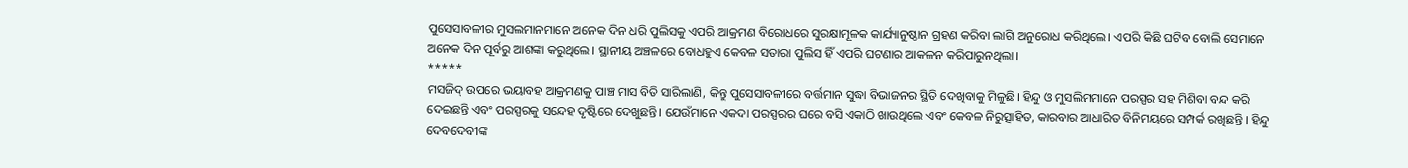ପୁସେସାବଳୀର ମୁସଲମାନମାନେ ଅନେକ ଦିନ ଧରି ପୁଲିସକୁ ଏପରି ଆକ୍ରମଣ ବିରୋଧରେ ସୁରକ୍ଷାମୂଳକ କାର୍ଯ୍ୟାନୁଷ୍ଠାନ ଗ୍ରହଣ କରିବା ଲାଗି ଅନୁରୋଧ କରିଥିଲେ। ଏପରି କିଛି ଘଟିବ ବୋଲି ସେମାନେ ଅନେକ ଦିନ ପୂର୍ବରୁ ଆଶଙ୍କା କରୁଥିଲେ। ସ୍ଥାନୀୟ ଅଞ୍ଚଳରେ ବୋଧହୁଏ କେବଳ ସତାରା ପୁଲିସ ହିଁ ଏପରି ଘଟଣାର ଆକଳନ କରିପାରୁନଥିଲା।
*****
ମସଜିଦ୍ ଉପରେ ଭୟାବହ ଆକ୍ରମଣକୁ ପାଞ୍ଚ ମାସ ବିତି ସାରିଲାଣି, କିନ୍ତୁ ପୁସେସାବଳୀରେ ବର୍ତ୍ତମାନ ସୁଦ୍ଧା ବିଭାଜନର ସ୍ଥିତି ଦେଖିବାକୁ ମିଳୁଛି। ହିନ୍ଦୁ ଓ ମୁସଲିମମାନେ ପରସ୍ପର ସହ ମିଶିବା ବନ୍ଦ କରି ଦେଇଛନ୍ତି ଏବଂ ପରସ୍ପରକୁ ସନ୍ଦେହ ଦୃଷ୍ଟିରେ ଦେଖୁଛନ୍ତି। ଯେଉଁମାନେ ଏକଦା ପରସ୍ପରର ଘରେ ବସି ଏକାଠି ଖାଉଥିଲେ ଏବଂ କେବଳ ନିରୁତ୍ସାହିତ, କାରବାର ଆଧାରିତ ବିନିମୟରେ ସମ୍ପର୍କ ରଖିଛନ୍ତି । ହିନ୍ଦୁ ଦେବଦେବୀଙ୍କ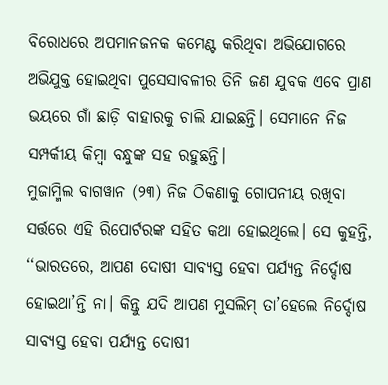ବିରୋଧରେ ଅପମାନଜନକ କମେଣ୍ଟ କରିଥିବା ଅଭିଯୋଗରେ ଅଭିଯୁକ୍ତ ହୋଇଥିବା ପୁସେସାବଳୀର ତିନି ଜଣ ଯୁବକ ଏବେ ପ୍ରାଣ ଭୟରେ ଗାଁ ଛାଡ଼ି ବାହାରକୁ ଚାଲି ଯାଇଛନ୍ତି। ସେମାନେ ନିଜ ସମ୍ପର୍କୀୟ କିମ୍ବା ବନ୍ଧୁଙ୍କ ସହ ରହୁଛନ୍ତି।
ମୁଜାମ୍ମିଲ ବାଗୱାନ (୨୩) ନିଜ ଠିକଣାକୁ ଗୋପନୀୟ ରଖିବା ସର୍ତ୍ତରେ ଏହି ରିପୋର୍ଟରଙ୍କ ସହିତ କଥା ହୋଇଥିଲେ। ସେ କୁହନ୍ତି, ‘‘ଭାରତରେ, ଆପଣ ଦୋଷୀ ସାବ୍ୟସ୍ତ ହେବା ପର୍ଯ୍ୟନ୍ତ ନିର୍ଦ୍ଦୋଷ ହୋଇଥା’ନ୍ତି ନା। କିନ୍ତୁ ଯଦି ଆପଣ ମୁସଲିମ୍ ତା’ହେଲେ ନିର୍ଦ୍ଦୋଷ ସାବ୍ୟସ୍ତ ହେବା ପର୍ଯ୍ୟନ୍ତ ଦୋଷୀ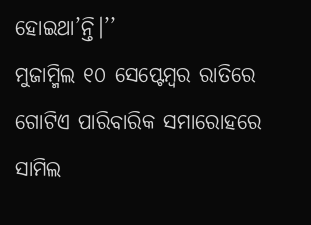ହୋଇଥା’ନ୍ତି।’’
ମୁଜାମ୍ମିଲ ୧୦ ସେପ୍ଟେମ୍ବର ରାତିରେ ଗୋଟିଏ ପାରିବାରିକ ସମାରୋହରେ ସାମିଲ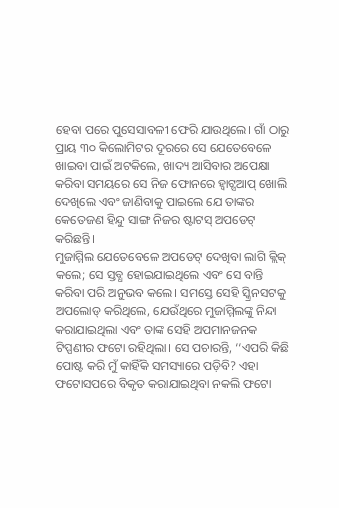ହେବା ପରେ ପୁସେସାବଳୀ ଫେରି ଯାଉଥିଲେ। ଗାଁ ଠାରୁ ପ୍ରାୟ ୩୦ କିଲୋମିଟର ଦୂରରେ ସେ ଯେତେବେଳେ ଖାଇବା ପାଇଁ ଅଟକିଲେ, ଖାଦ୍ୟ ଆସିବାର ଅପେକ୍ଷା କରିବା ସମୟରେ ସେ ନିଜ ଫୋନରେ ହ୍ୱାଟ୍ସଆପ୍ ଖୋଲି ଦେଖିଲେ ଏବଂ ଜାଣିବାକୁ ପାଇଲେ ଯେ ତାଙ୍କର କେତେଜଣ ହିନ୍ଦୁ ସାଙ୍ଗ ନିଜର ଷ୍ଟାଟସ୍ ଅପଡେଟ୍ କରିଛନ୍ତି।
ମୁଜାମ୍ମିଲ ଯେତେବେଳେ ଅପଡେଟ୍ ଦେଖିବା ଲାଗି କ୍ଲିକ୍ କଲେ; ସେ ସ୍ତବ୍ଧ ହୋଇଯାଇଥିଲେ ଏବଂ ସେ ବାନ୍ତି କରିବା ପରି ଅନୁଭବ କଲେ। ସମସ୍ତେ ସେହି ସ୍କ୍ରିନସଟକୁ ଅପଲୋଡ୍ କରିଥିଲେ, ଯେଉଁଥିରେ ମୁଜାମ୍ମିଲଙ୍କୁ ନିନ୍ଦା କରାଯାଇଥିଲା ଏବଂ ତାଙ୍କ ସେହି ଅପମାନଜନକ ଟିପ୍ପଣୀର ଫଟୋ ରହିଥିଲା। ସେ ପଚାରନ୍ତି, ‘‘ଏପରି କିଛି ପୋଷ୍ଟ କରି ମୁଁ କାହିଁକି ସମସ୍ୟାରେ ପଡ଼ିବି? ଏହା ଫଟୋସପରେ ବିକୃତ କରାଯାଇଥିବା ନକଲି ଫଟୋ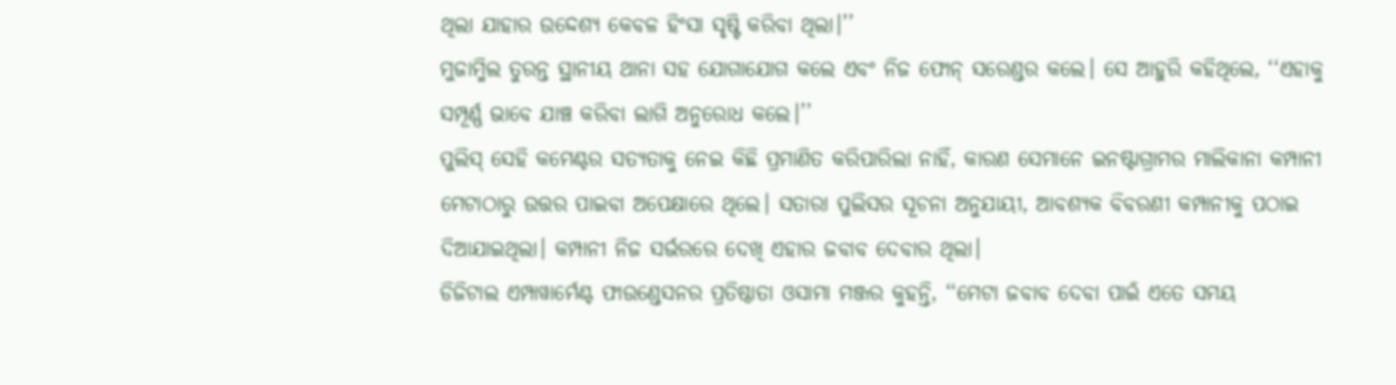ଥିଲା ଯାହାର ଉଦ୍ଦେଶ୍ୟ କେବଳ ହିଂସା ସୃଷ୍ଟି କରିବା ଥିଲା।’’
ମୁଜାମ୍ମିଲ ତୁରନ୍ତ ସ୍ଥାନୀୟ ଥାନା ସହ ଯୋଗାଯୋଗ କଲେ ଏବଂ ନିଜ ଫୋନ୍ ସରେଣ୍ଡର କଲେ। ସେ ଆହୁରି କହିଥିଲେ, ‘‘ଏହାକୁ ସମ୍ପୂର୍ଣ୍ଣ ଭାବେ ଯାଞ୍ଚ କରିବା ଲାଗି ଅନୁରୋଧ କଲେ।’’
ପୁଲିସ୍ ସେହି କମେଣ୍ଟର ସତ୍ୟତାକୁ ନେଇ କିଛି ପ୍ରମାଣିତ କରିପାରିଲା ନାହିଁ, କାରଣ ସେମାନେ ଇନଷ୍ଟାଗ୍ରାମର ମାଲିକାନା କମ୍ପାନୀ ମେଟାଠାରୁ ଉତ୍ତର ପାଇବା ଅପେକ୍ଷାରେ ଥିଲେ। ସତାରା ପୁଲିସର ସୂଚନା ଅନୁଯାୟୀ, ଆବଶ୍ୟକ ବିବରଣୀ କମ୍ପାନୀକୁ ପଠାଇ ଦିଆଯାଇଥିଲା। କମ୍ପାନୀ ନିଜ ସର୍ଭରରେ ଦେଖି ଏହାର ଜବାବ ଦେବାର ଥିଲା।
ଡିଜିଟାଲ ଏମ୍ପାୱାର୍ମେଣ୍ଟ ଫାଉଣ୍ଡେସନର ପ୍ରତିଷ୍ଠାତା ଓସାମା ମଞ୍ଜର କୁହନ୍ତି, ‘‘ମେଟା ଜବାବ ଦେବା ପାଇଁ ଏତେ ସମୟ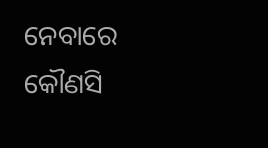ନେବାରେ କୌଣସି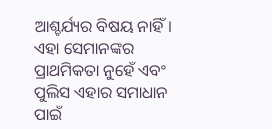ଆଶ୍ଚର୍ଯ୍ୟର ବିଷୟ ନାହିଁ। ଏହା ସେମାନଙ୍କର ପ୍ରାଥମିକତା ନୁହେଁ ଏବଂ ପୁଲିସ ଏହାର ସମାଧାନ ପାଇଁ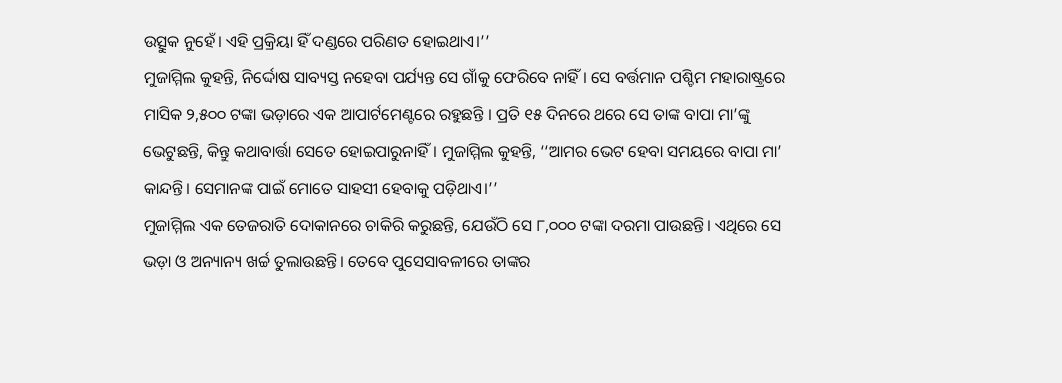ଉତ୍ସୁକ ନୁହେଁ। ଏହି ପ୍ରକ୍ରିୟା ହିଁ ଦଣ୍ଡରେ ପରିଣତ ହୋଇଥାଏ।’’
ମୁଜାମ୍ମିଲ କୁହନ୍ତି, ନିର୍ଦ୍ଦୋଷ ସାବ୍ୟସ୍ତ ନହେବା ପର୍ଯ୍ୟନ୍ତ ସେ ଗାଁକୁ ଫେରିବେ ନାହିଁ । ସେ ବର୍ତ୍ତମାନ ପଶ୍ଚିମ ମହାରାଷ୍ଟ୍ରରେ ମାସିକ ୨,୫୦୦ ଟଙ୍କା ଭଡ଼ାରେ ଏକ ଆପାର୍ଟମେଣ୍ଟରେ ରହୁଛନ୍ତି । ପ୍ରତି ୧୫ ଦିନରେ ଥରେ ସେ ତାଙ୍କ ବାପା ମା’ଙ୍କୁ ଭେଟୁଛନ୍ତି, କିନ୍ତୁ କଥାବାର୍ତ୍ତା ସେତେ ହୋଇପାରୁନାହିଁ। ମୁଜାମ୍ମିଲ କୁହନ୍ତି, ‘‘ଆମର ଭେଟ ହେବା ସମୟରେ ବାପା ମା’ କାନ୍ଦନ୍ତି। ସେମାନଙ୍କ ପାଇଁ ମୋତେ ସାହସୀ ହେବାକୁ ପଡ଼ିଥାଏ।’’
ମୁଜାମ୍ମିଲ ଏକ ତେଜରାତି ଦୋକାନରେ ଚାକିରି କରୁଛନ୍ତି, ଯେଉଁଠି ସେ ୮,୦୦୦ ଟଙ୍କା ଦରମା ପାଉଛନ୍ତି। ଏଥିରେ ସେ ଭଡ଼ା ଓ ଅନ୍ୟାନ୍ୟ ଖର୍ଚ୍ଚ ତୁଲାଉଛନ୍ତି। ତେବେ ପୁସେସାବଳୀରେ ତାଙ୍କର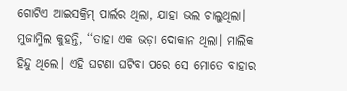ଗୋଟିଏ ଆଇସକ୍ରିମ୍ ପାର୍ଲର ଥିଲା, ଯାହା ଭଲ ଚାଲୁଥିଲା। ମୁଜାମ୍ମିଲ କୁହନ୍ତି, ‘‘ତାହା ଏକ ଭଡ଼ା ଦୋକାନ ଥିଲା। ମାଲିକ ହିନ୍ଦୁ ଥିଲେ। ଏହି ଘଟଣା ଘଟିବା ପରେ ସେ ମୋତେ ବାହାର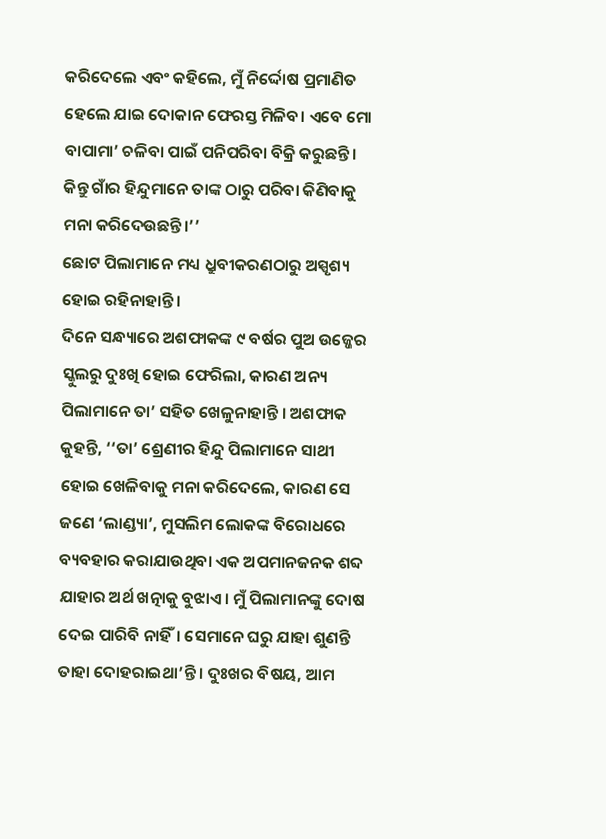କରିଦେଲେ ଏବଂ କହିଲେ, ମୁଁ ନିର୍ଦ୍ଦୋଷ ପ୍ରମାଣିତ ହେଲେ ଯାଇ ଦୋକାନ ଫେରସ୍ତ ମିଳିବ। ଏବେ ମୋ ବାପାମା’ ଚଳିବା ପାଇଁ ପନିପରିବା ବିକ୍ରି କରୁଛନ୍ତି। କିନ୍ତୁ ଗାଁର ହିନ୍ଦୁମାନେ ତାଙ୍କ ଠାରୁ ପରିବା କିଣିବାକୁ ମନା କରିଦେଉଛନ୍ତି।’’
ଛୋଟ ପିଲାମାନେ ମଧ୍ୟ ଧ୍ରୁବୀକରଣଠାରୁ ଅସ୍ପୃଶ୍ୟ ହୋଇ ରହିନାହାନ୍ତି।
ଦିନେ ସନ୍ଧ୍ୟାରେ ଅଶଫାକଙ୍କ ୯ ବର୍ଷର ପୁଅ ଉଜ୍ଜେର ସ୍କୁଲରୁ ଦୁଃଖି ହୋଇ ଫେରିଲା, କାରଣ ଅନ୍ୟ ପିଲାମାନେ ତା’ ସହିତ ଖେଳୁନାହାନ୍ତି । ଅଶଫାକ କୁହନ୍ତି, ‘‘ତା’ ଶ୍ରେଣୀର ହିନ୍ଦୁ ପିଲାମାନେ ସାଥୀ ହୋଇ ଖେଳିବାକୁ ମନା କରିଦେଲେ, କାରଣ ସେ ଜଣେ ‘ଲାଣ୍ଡ୍ୟା’, ମୁସଲିମ ଲୋକଙ୍କ ବିରୋଧରେ ବ୍ୟବହାର କରାଯାଉଥିବା ଏକ ଅପମାନଜନକ ଶବ୍ଦ ଯାହାର ଅର୍ଥ ଖତ୍ନାକୁ ବୁଝାଏ। ମୁଁ ପିଲାମାନଙ୍କୁ ଦୋଷ ଦେଇ ପାରିବି ନାହିଁ। ସେମାନେ ଘରୁ ଯାହା ଶୁଣନ୍ତି ତାହା ଦୋହରାଇଥା’ନ୍ତି। ଦୁଃଖର ବିଷୟ, ଆମ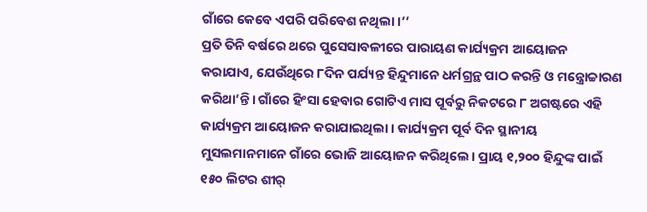ଗାଁରେ କେବେ ଏପରି ପରିବେଶ ନଥିଲା।’’
ପ୍ରତି ତିନି ବର୍ଷରେ ଥରେ ପୁସେସାବଳୀରେ ପାରାୟଣ କାର୍ଯ୍ୟକ୍ରମ ଆୟୋଜନ କରାଯାଏ, ଯେଉଁଥିରେ ୮ଦିନ ପର୍ଯ୍ୟନ୍ତ ହିନ୍ଦୁମାନେ ଧର୍ମଗ୍ରନ୍ଥ ପାଠ କରନ୍ତି ଓ ମନ୍ତ୍ରୋଚ୍ଚାରଣ କରିଥା’ନ୍ତି। ଗାଁରେ ହିଂସା ହେବାର ଗୋଟିଏ ମାସ ପୂର୍ବରୁ ନିକଟରେ ୮ ଅଗଷ୍ଟରେ ଏହି କାର୍ଯ୍ୟକ୍ରମ ଆୟୋଜନ କରାଯାଇଥିଲା। କାର୍ଯ୍ୟକ୍ରମ ପୂର୍ବ ଦିନ ସ୍ଥାନୀୟ ମୁସଲମାନମାନେ ଗାଁରେ ଭୋଜି ଆୟୋଜନ କରିଥିଲେ। ପ୍ରାୟ ୧,୨୦୦ ହିନ୍ଦୁଙ୍କ ପାଇଁ ୧୫୦ ଲିଟର ଶୀର୍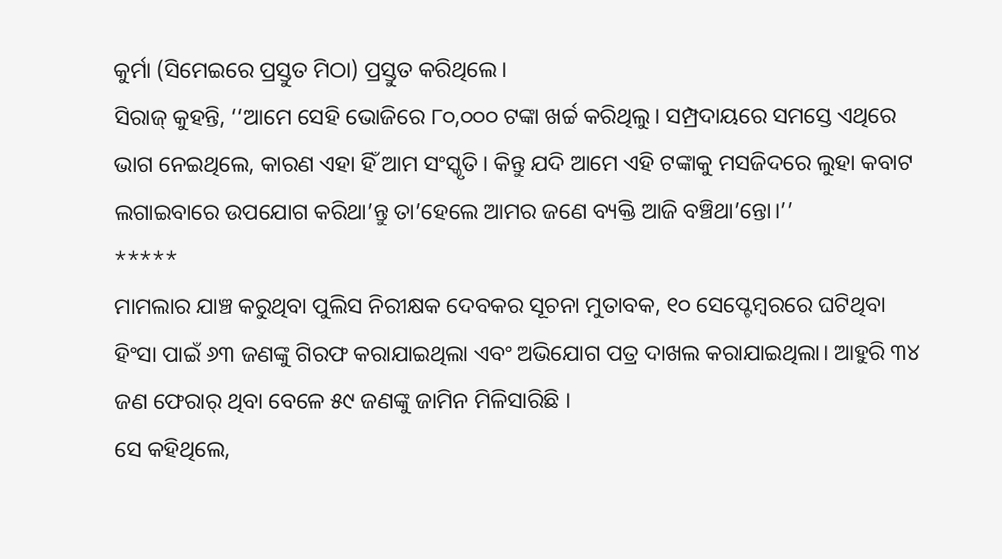କୁର୍ମା (ସିମେଇରେ ପ୍ରସ୍ତୁତ ମିଠା) ପ୍ରସ୍ତୁତ କରିଥିଲେ।
ସିରାଜ୍ କୁହନ୍ତି, ‘‘ଆମେ ସେହି ଭୋଜିରେ ୮୦,୦୦୦ ଟଙ୍କା ଖର୍ଚ୍ଚ କରିଥିଲୁ। ସମ୍ପ୍ରଦାୟରେ ସମସ୍ତେ ଏଥିରେ ଭାଗ ନେଇଥିଲେ, କାରଣ ଏହା ହିଁ ଆମ ସଂସ୍କୃତି। କିନ୍ତୁ ଯଦି ଆମେ ଏହି ଟଙ୍କାକୁ ମସଜିଦରେ ଲୁହା କବାଟ ଲଗାଇବାରେ ଉପଯୋଗ କରିଥା’ନ୍ତୁ ତା’ହେଲେ ଆମର ଜଣେ ବ୍ୟକ୍ତି ଆଜି ବଞ୍ଚିଥା’ନ୍ତୋ।’’
*****
ମାମଲାର ଯାଞ୍ଚ କରୁଥିବା ପୁଲିସ ନିରୀକ୍ଷକ ଦେବକର ସୂଚନା ମୁତାବକ, ୧୦ ସେପ୍ଟେମ୍ବରରେ ଘଟିଥିବା ହିଂସା ପାଇଁ ୬୩ ଜଣଙ୍କୁ ଗିରଫ କରାଯାଇଥିଲା ଏବଂ ଅଭିଯୋଗ ପତ୍ର ଦାଖଲ କରାଯାଇଥିଲା। ଆହୁରି ୩୪ ଜଣ ଫେରାର୍ ଥିବା ବେଳେ ୫୯ ଜଣଙ୍କୁ ଜାମିନ ମିଳିସାରିଛି ।
ସେ କହିଥିଲେ,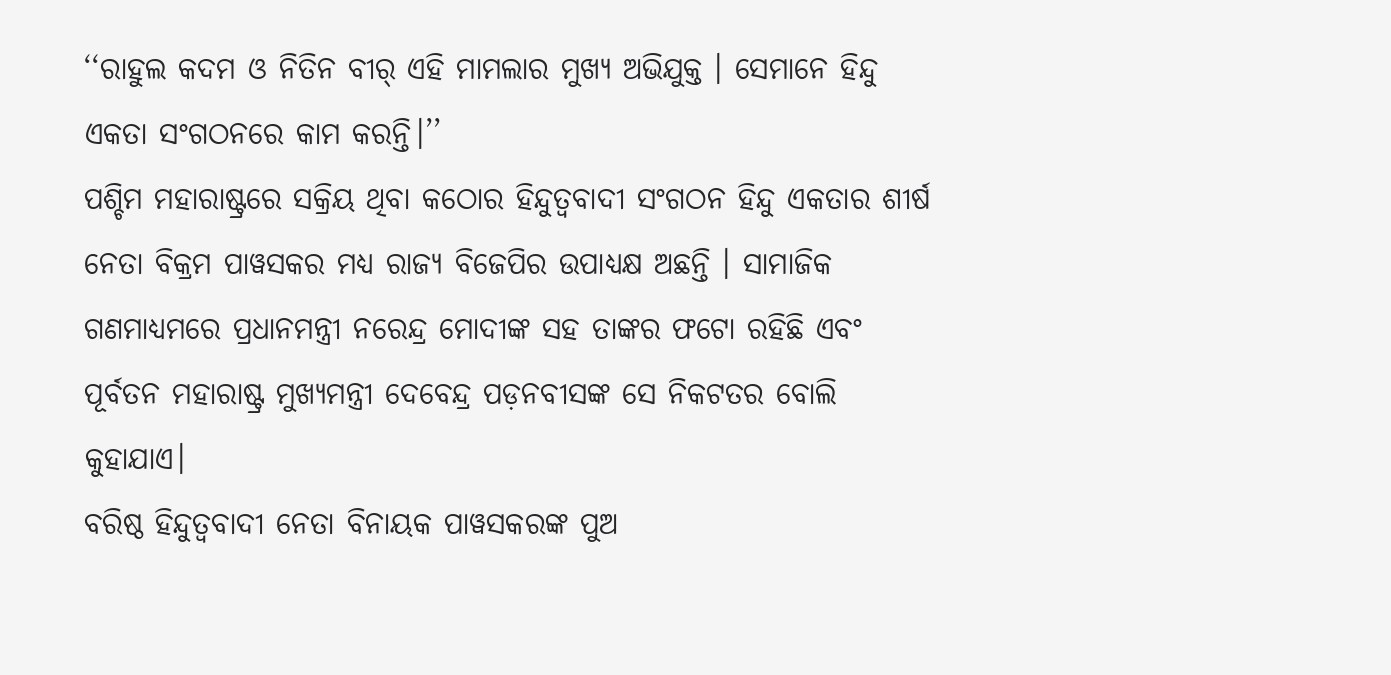‘‘ରାହୁଲ କଦମ ଓ ନିତିନ ବୀର୍ ଏହି ମାମଲାର ମୁଖ୍ୟ ଅଭିଯୁକ୍ତ । ସେମାନେ ହିନ୍ଦୁ ଏକତା ସଂଗଠନରେ କାମ କରନ୍ତି।’’
ପଶ୍ଚିମ ମହାରାଷ୍ଟ୍ରରେ ସକ୍ରିୟ ଥିବା କଠୋର ହିନ୍ଦୁତ୍ୱବାଦୀ ସଂଗଠନ ହିନ୍ଦୁ ଏକତାର ଶୀର୍ଷ ନେତା ବିକ୍ରମ ପାୱସକର ମଧ୍ୟ ରାଜ୍ୟ ବିଜେପିର ଉପାଧ୍ୟକ୍ଷ ଅଛନ୍ତି । ସାମାଜିକ ଗଣମାଧ୍ୟମରେ ପ୍ରଧାନମନ୍ତ୍ରୀ ନରେନ୍ଦ୍ର ମୋଦୀଙ୍କ ସହ ତାଙ୍କର ଫଟୋ ରହିଛି ଏବଂ ପୂର୍ବତନ ମହାରାଷ୍ଟ୍ର ମୁଖ୍ୟମନ୍ତ୍ରୀ ଦେବେନ୍ଦ୍ର ପଡ଼ନବୀସଙ୍କ ସେ ନିକଟତର ବୋଲି କୁହାଯାଏ।
ବରିଷ୍ଠ ହିନ୍ଦୁତ୍ୱବାଦୀ ନେତା ବିନାୟକ ପାୱସକରଙ୍କ ପୁଅ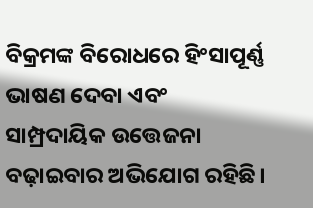ବିକ୍ରମଙ୍କ ବିରୋଧରେ ହିଂସାପୂର୍ଣ୍ଣ ଭାଷଣ ଦେବା ଏବଂ ସାମ୍ପ୍ରଦାୟିକ ଉତ୍ତେଜନା ବଢ଼ାଇବାର ଅଭିଯୋଗ ରହିଛି।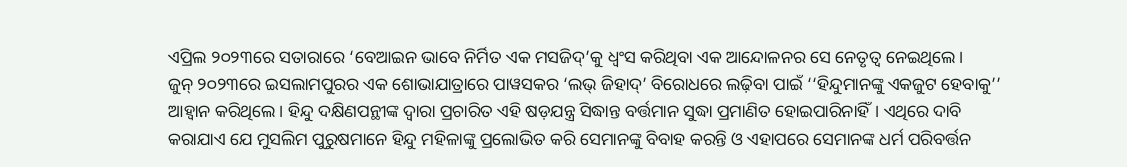ଏପ୍ରିଲ ୨୦୨୩ରେ ସତାରାରେ ‘ବେଆଇନ ଭାବେ ନିର୍ମିତ ଏକ ମସଜିଦ୍’କୁ ଧ୍ୱଂସ କରିଥିବା ଏକ ଆନ୍ଦୋଳନର ସେ ନେତୃତ୍ୱ ନେଇଥିଲେ।
ଜୁନ୍ ୨୦୨୩ରେ ଇସଲାମପୁରର ଏକ ଶୋଭାଯାତ୍ରାରେ ପାୱସକର ‘ଲଭ୍ ଜିହାଦ୍’ ବିରୋଧରେ ଲଢ଼ିବା ପାଇଁ ‘‘ହିନ୍ଦୁମାନଙ୍କୁ ଏକଜୁଟ ହେବାକୁ’’ ଆହ୍ୱାନ କରିଥିଲେ। ହିନ୍ଦୁ ଦକ୍ଷିଣପନ୍ଥୀଙ୍କ ଦ୍ୱାରା ପ୍ରଚାରିତ ଏହି ଷଡ଼ଯନ୍ତ୍ର ସିଦ୍ଧାନ୍ତ ବର୍ତ୍ତମାନ ସୁଦ୍ଧା ପ୍ରମାଣିତ ହୋଇପାରିନାହିଁ। ଏଥିରେ ଦାବି କରାଯାଏ ଯେ ମୁସଲିମ ପୁରୁଷମାନେ ହିନ୍ଦୁ ମହିଳାଙ୍କୁ ପ୍ରଲୋଭିତ କରି ସେମାନଙ୍କୁ ବିବାହ କରନ୍ତି ଓ ଏହାପରେ ସେମାନଙ୍କ ଧର୍ମ ପରିବର୍ତ୍ତନ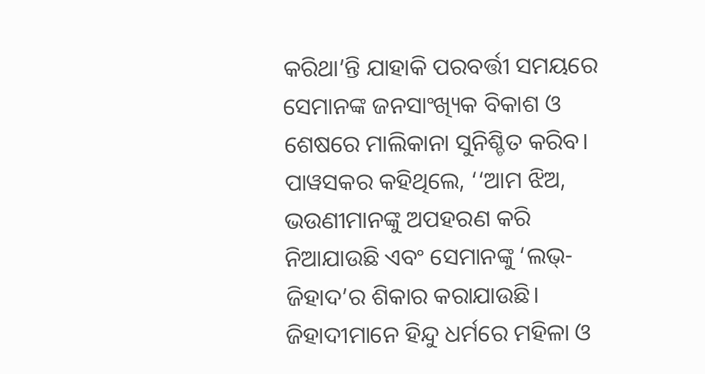କରିଥା’ନ୍ତି ଯାହାକି ପରବର୍ତ୍ତୀ ସମୟରେ ସେମାନଙ୍କ ଜନସାଂଖ୍ୟିକ ବିକାଶ ଓ ଶେଷରେ ମାଲିକାନା ସୁନିଶ୍ଚିତ କରିବ। ପାୱସକର କହିଥିଲେ, ‘‘ଆମ ଝିଅ, ଭଉଣୀମାନଙ୍କୁ ଅପହରଣ କରି ନିଆଯାଉଛି ଏବଂ ସେମାନଙ୍କୁ ‘ଲଭ୍-ଜିହାଦ’ର ଶିକାର କରାଯାଉଛି। ଜିହାଦୀମାନେ ହିନ୍ଦୁ ଧର୍ମରେ ମହିଳା ଓ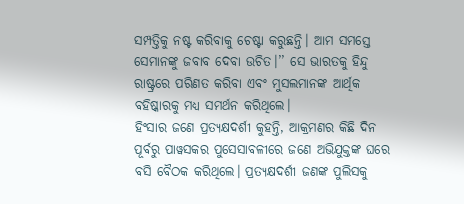ସମ୍ପତ୍ତିକୁ ନଷ୍ଟ କରିବାକୁ ଚେଷ୍ଟା କରୁଛନ୍ତି। ଆମ ସମସ୍ତେ ସେମାନଙ୍କୁ ଜବାବ ଦେବା ଉଚିତ।’’ ସେ ଭାରତକୁ ହିନ୍ଦୁ ରାଷ୍ଟ୍ରରେ ପରିଣତ କରିବା ଏବଂ ମୁସଲମାନଙ୍କ ଆର୍ଥିକ ବହିଷ୍କାରକୁ ମଧ୍ୟ ସମର୍ଥନ କରିଥିଲେ।
ହିଂସାର ଜଣେ ପ୍ରତ୍ୟକ୍ଷଦର୍ଶୀ କୁହନ୍ତି, ଆକ୍ରମଣର କିଛି ଦିନ ପୂର୍ବରୁ ପାୱସକର ପୁସେସାବଳୀରେ ଜଣେ ଅଭିଯୁକ୍ତଙ୍କ ଘରେ ବସି ବୈଠକ କରିଥିଲେ। ପ୍ରତ୍ୟକ୍ଷଦର୍ଶୀ ଜଣଙ୍କ ପୁଲିସକୁ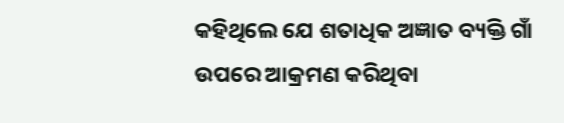କହିଥିଲେ ଯେ ଶତାଧିକ ଅଜ୍ଞାତ ବ୍ୟକ୍ତି ଗାଁ ଉପରେ ଆକ୍ରମଣ କରିଥିବା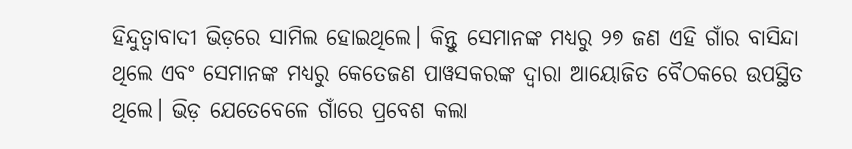ହିନ୍ଦୁତ୍ୱାବାଦୀ ଭିଡ଼ରେ ସାମିଲ ହୋଇଥିଲେ। କିନ୍ତୁ ସେମାନଙ୍କ ମଧ୍ୟରୁ ୨୭ ଜଣ ଏହି ଗାଁର ବାସିନ୍ଦା ଥିଲେ ଏବଂ ସେମାନଙ୍କ ମଧ୍ୟରୁ କେତେଜଣ ପାୱସକରଙ୍କ ଦ୍ୱାରା ଆୟୋଜିତ ବୈଠକରେ ଉପସ୍ଥିତ ଥିଲେ। ଭିଡ଼ ଯେତେବେଳେ ଗାଁରେ ପ୍ରବେଶ କଲା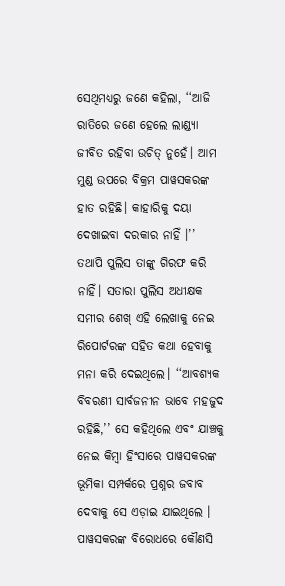ସେଥିମଧ୍ୟରୁ ଜଣେ କହିଲା, ‘‘ଆଜି ରାତିରେ ଜଣେ ହେଲେ ଲାଣ୍ଡ୍ୟା ଜୀବିତ ରହିବା ଉଚିତ୍ ନୁହେଁ। ଆମ ମୁଣ୍ଡ ଉପରେ ବିକ୍ରମ ପାୱସକରଙ୍କ ହାତ ରହିଛି। କାହାରିକୁ ଦୟା ଦେଖାଇବା ଦରକାର ନାହିଁ ।’’
ତଥାପି ପୁଲିସ ତାଙ୍କୁ ଗିରଫ କରି ନାହିଁ। ସତାରା ପୁଲିସ ଅଧୀକ୍ଷକ ସମୀର ଶେଖ୍ ଏହି ଲେଖାକୁ ନେଇ ରିପୋର୍ଟରଙ୍କ ସହିତ କଥା ହେବାକୁ ମନା କରି ଦେଇଥିଲେ। ‘‘ଆବଶ୍ୟକ ବିବରଣୀ ସାର୍ବଜନୀନ ଭାବେ ମହଜୁଦ ରହିଛି,’’ ସେ କହିଥିଲେ ଏବଂ ଯାଞ୍ଚକୁ ନେଇ କିମ୍ବା ହିଂସାରେ ପାୱସକରଙ୍କ ଭୂମିକା ସମ୍ପର୍କରେ ପ୍ରଶ୍ନର ଜବାବ ଦେବାକୁ ସେ ଏଡ଼ାଇ ଯାଇଥିଲେ ।
ପାୱସକରଙ୍କ ବିରୋଧରେ କୌଣସି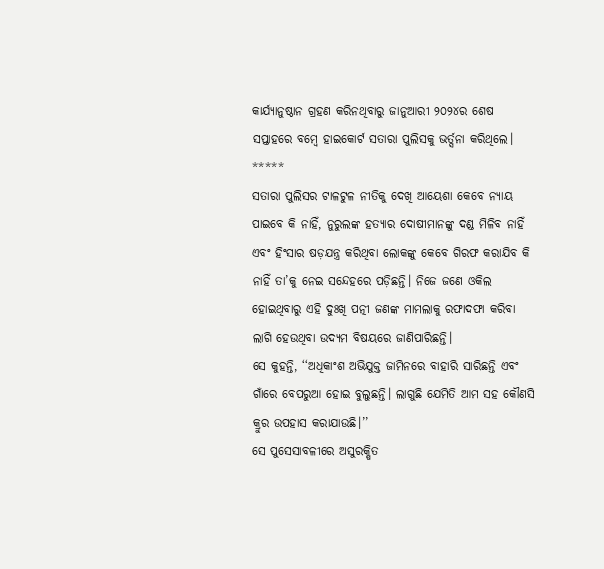କାର୍ଯ୍ୟାନୁଷ୍ଠାନ ଗ୍ରହଣ କରିନଥିବାରୁ ଜାନୁଆରୀ ୨୦୨୪ର ଶେଷ ସପ୍ତାହରେ ବମ୍ବେ ହାଇକୋର୍ଟ ସତାରା ପୁଲିସକୁ ଭର୍ତ୍ସନା କରିଥିଲେ।
*****
ସତାରା ପୁଲିସର ଟାଳଟୁଳ ନୀତିକୁ ଦେଖି ଆୟେଶା କେବେ ନ୍ୟାୟ ପାଇବେ କି ନାହିଁ, ନୁରୁଲଙ୍କ ହତ୍ୟାର ଦୋଷୀମାନଙ୍କୁ ଦଣ୍ଡ ମିଳିବ ନାହିଁ ଏବଂ ହିଂସାର ଷଡ଼ଯନ୍ତ୍ର କରିଥିବା ଲୋକଙ୍କୁ କେବେ ଗିରଫ କରାଯିବ କି ନାହିଁ ତା’କୁ ନେଇ ସନ୍ଦେହରେ ପଡ଼ିଛନ୍ତି। ନିଜେ ଜଣେ ଓକିଲ ହୋଇଥିବାରୁ ଏହି ଦୁଃଖି ପତ୍ନୀ ଜଣଙ୍କ ମାମଲାକୁ ରଫାଦଫା କରିବା ଲାଗି ହେଉଥିବା ଉଦ୍ୟମ ବିଷୟରେ ଜାଣିପାରିଛନ୍ତି।
ସେ କୁହନ୍ତି, ‘‘ଅଧିକାଂଶ ଅଭିଯୁକ୍ତ ଜାମିନରେ ବାହାରି ସାରିଛନ୍ତି ଏବଂ ଗାଁରେ ବେପରୁଆ ହୋଇ ବୁଲୁଛନ୍ତି। ଲାଗୁଛି ଯେମିତି ଆମ ସହ କୌଣସି କ୍ରୁର ଉପହାସ କରାଯାଉଛି।’’
ସେ ପୁସେସାବଳୀରେ ଅସୁରକ୍ଷିତ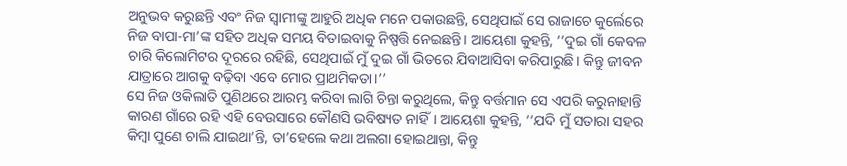ଅନୁଭବ କରୁଛନ୍ତି ଏବଂ ନିଜ ସ୍ୱାମୀଙ୍କୁ ଆହୁରି ଅଧିକ ମନେ ପକାଉଛନ୍ତି, ସେଥିପାଇଁ ସେ ରାଜାଚେ କୁର୍ଲେରେ ନିଜ ବାପା-ମା’ଙ୍କ ସହିତ ଅଧିକ ସମୟ ବିତାଇବାକୁ ନିଷ୍ପତ୍ତି ନେଇଛନ୍ତି। ଆୟେଶା କୁହନ୍ତି, ‘‘ଦୁଇ ଗାଁ କେବଳ ଚାରି କିଲୋମିଟର ଦୂରରେ ରହିଛି, ସେଥିପାଇଁ ମୁଁ ଦୁଇ ଗାଁ ଭିତରେ ଯିବାଆସିବା କରିପାରୁଛି। କିନ୍ତୁ ଜୀବନ ଯାତ୍ରାରେ ଆଗକୁ ବଢ଼ିବା ଏବେ ମୋର ପ୍ରାଥମିକତା।’’
ସେ ନିଜ ଓକିଲାତି ପୁଣିଥରେ ଆରମ୍ଭ କରିବା ଲାଗି ଚିନ୍ତା କରୁଥିଲେ, କିନ୍ତୁ ବର୍ତ୍ତମାନ ସେ ଏପରି କରୁନାହାନ୍ତି କାରଣ ଗାଁରେ ରହି ଏହି ବେଉସାରେ କୌଣସି ଭବିଷ୍ୟତ ନାହିଁ। ଆୟେଶା କୁହନ୍ତି, ‘‘ଯଦି ମୁଁ ସତାରା ସହର କିମ୍ବା ପୁଣେ ଚାଲି ଯାଇଥା’ନ୍ତି, ତା’ହେଲେ କଥା ଅଲଗା ହୋଇଥାନ୍ତା, କିନ୍ତୁ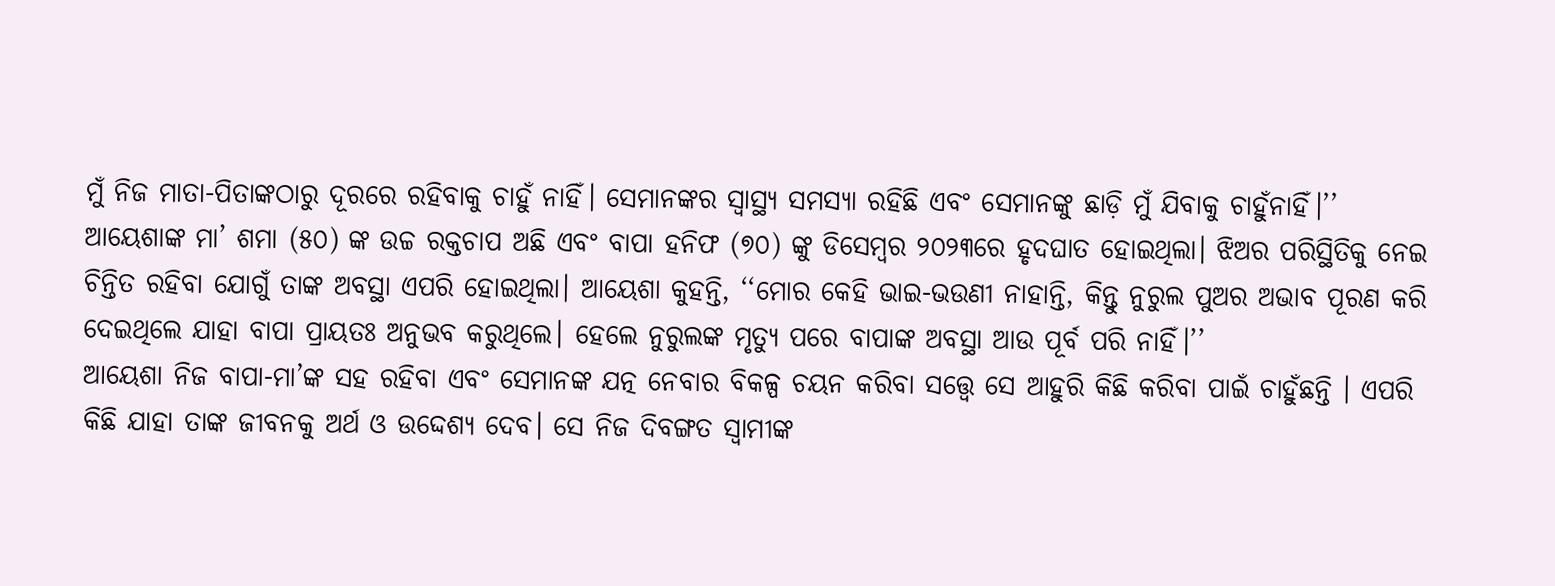ମୁଁ ନିଜ ମାତା-ପିତାଙ୍କଠାରୁ ଦୂରରେ ରହିବାକୁ ଚାହୁଁ ନାହିଁ। ସେମାନଙ୍କର ସ୍ୱାସ୍ଥ୍ୟ ସମସ୍ୟା ରହିଛି ଏବଂ ସେମାନଙ୍କୁ ଛାଡ଼ି ମୁଁ ଯିବାକୁ ଚାହୁଁନାହିଁ।’’
ଆୟେଶାଙ୍କ ମା’ ଶମା (୫୦) ଙ୍କ ଉଚ୍ଚ ରକ୍ତଚାପ ଅଛି ଏବଂ ବାପା ହନିଫ (୭୦) ଙ୍କୁ ଡିସେମ୍ବର ୨୦୨୩ରେ ହୃଦଘାତ ହୋଇଥିଲା। ଝିଅର ପରିସ୍ଥିତିକୁ ନେଇ ଚିନ୍ତିତ ରହିବା ଯୋଗୁଁ ତାଙ୍କ ଅବସ୍ଥା ଏପରି ହୋଇଥିଲା। ଆୟେଶା କୁହନ୍ତି, ‘‘ମୋର କେହି ଭାଇ-ଭଉଣୀ ନାହାନ୍ତି, କିନ୍ତୁ ନୁରୁଲ ପୁଅର ଅଭାବ ପୂରଣ କରି ଦେଇଥିଲେ ଯାହା ବାପା ପ୍ରାୟତଃ ଅନୁଭବ କରୁଥିଲେ। ହେଲେ ନୁରୁଲଙ୍କ ମୃତ୍ୟୁ ପରେ ବାପାଙ୍କ ଅବସ୍ଥା ଆଉ ପୂର୍ବ ପରି ନାହିଁ।’’
ଆୟେଶା ନିଜ ବାପା-ମା’ଙ୍କ ସହ ରହିବା ଏବଂ ସେମାନଙ୍କ ଯତ୍ନ ନେବାର ବିକଳ୍ପ ଚୟନ କରିବା ସତ୍ତ୍ୱେ ସେ ଆହୁରି କିଛି କରିବା ପାଇଁ ଚାହୁଁଛନ୍ତି । ଏପରି କିଛି ଯାହା ତାଙ୍କ ଜୀବନକୁ ଅର୍ଥ ଓ ଉଦ୍ଦେଶ୍ୟ ଦେବ। ସେ ନିଜ ଦିବଙ୍ଗତ ସ୍ୱାମୀଙ୍କ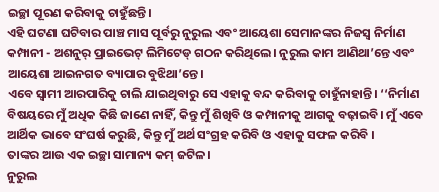ଇଚ୍ଛା ପୂରଣ କରିବାକୁ ଚାହୁଁଛନ୍ତି।
ଏହି ଘଟଣା ଘଟିବାର ପାଞ୍ଚ ମାସ ପୂର୍ବରୁ ନୁରୁଲ ଏବଂ ଆୟେଶା ସେମାନଙ୍କର ନିଜସ୍ୱ ନିର୍ମାଣ କମ୍ପାନୀ - ଅଶନୁର୍ ପ୍ରାଇଭେଟ୍ ଲିମିଟେଡ୍ ଗଠନ କରିଥିଲେ। ନୁରୁଲ କାମ ଆଣିଥା’ନ୍ତେ ଏବଂ ଆୟେଶା ଆଇନଗତ ବ୍ୟାପାର ବୁଝିଥା’ନ୍ତେ।
ଏବେ ସ୍ୱାମୀ ଆରପାରିକୁ ଚାଲି ଯାଇଥିବାରୁ ସେ ଏହାକୁ ବନ୍ଦ କରିବାକୁ ଚାହୁଁନାହାନ୍ତି। ‘‘ନିର୍ମାଣ ବିଷୟରେ ମୁଁ ଅଧିକ କିଛି ଜାଣେ ନାହିଁ, କିନ୍ତୁ ମୁଁ ଶିଖିବି ଓ କମ୍ପାନୀକୁ ଆଗକୁ ବଢ଼ାଇବି। ମୁଁ ଏବେ ଆର୍ଥିକ ଭାବେ ସଂଘର୍ଷ କରୁଛି, କିନ୍ତୁ ମୁଁ ଅର୍ଥ ସଂଗ୍ରହ କରିବି ଓ ଏହାକୁ ସଫଳ କରିବି ।
ତାଙ୍କର ଆଉ ଏକ ଇଚ୍ଛା ସାମାନ୍ୟ କମ୍ ଜଟିଳ।
ନୁରୁଲ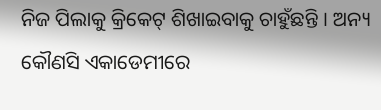ନିଜ ପିଲାକୁ କ୍ରିକେଟ୍ ଶିଖାଇବାକୁ ଚାହୁଁଛନ୍ତି । ଅନ୍ୟ କୌଣସି ଏକାଡେମୀରେ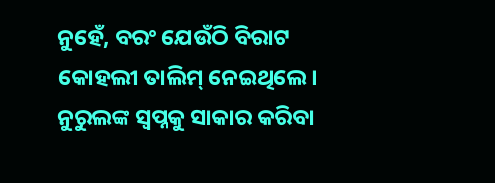ନୁହେଁ, ବରଂ ଯେଉଁଠି ବିରାଟ କୋହଲୀ ତାଲିମ୍ ନେଇଥିଲେ। ନୁରୁଲଙ୍କ ସ୍ୱପ୍ନକୁ ସାକାର କରିବା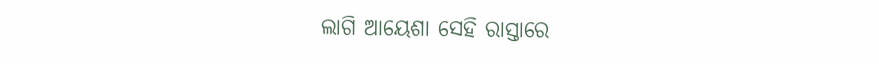ଲାଗି ଆୟେଶା ସେହି ରାସ୍ତାରେ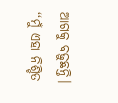ଆଗକୁ ବଢ଼ୁଛନ୍ତି। ‘‘ମୁଁ ଏହା ନିଶ୍ଚିତ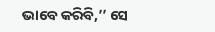ଭାବେ କରିବି,’’ ସେ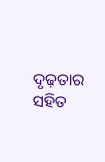ଦୃଢ଼ତାର ସହିତ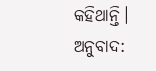କହିଥାନ୍ତି।
ଅନୁବାଦ: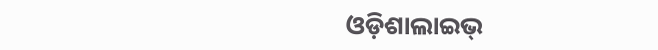ଓଡ଼ିଶାଲାଇଭ୍